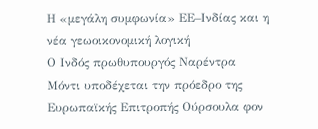Η «μεγάλη συμφωνία» ΕΕ–Ινδίας και η νέα γεωοικονομική λογική
Ο Ινδός πρωθυπουργός Ναρέντρα Μόντι υποδέχεται την πρόεδρο της Ευρωπαϊκής Επιτροπής Ούρσουλα φον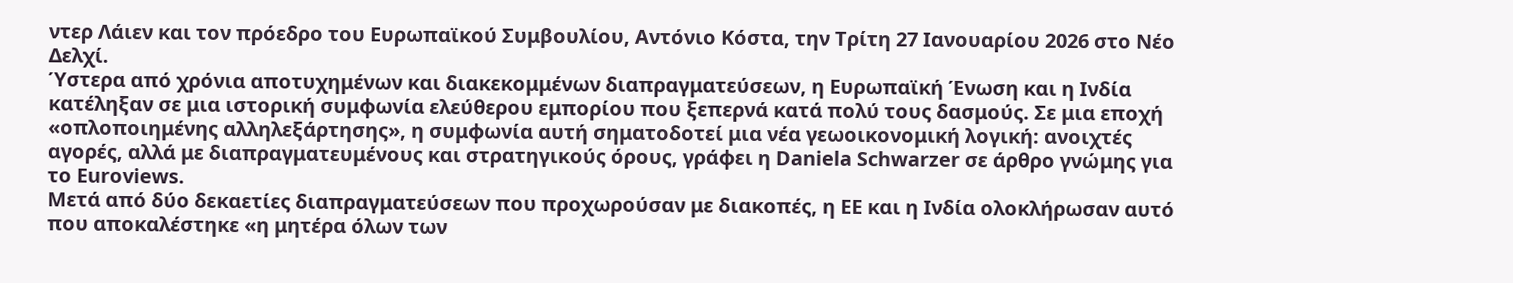ντερ Λάιεν και τον πρόεδρο του Ευρωπαϊκού Συμβουλίου, Αντόνιο Κόστα, την Τρίτη 27 Ιανουαρίου 2026 στο Νέο Δελχί.
Ύστερα από χρόνια αποτυχημένων και διακεκομμένων διαπραγματεύσεων, η Ευρωπαϊκή Ένωση και η Ινδία κατέληξαν σε μια ιστορική συμφωνία ελεύθερου εμπορίου που ξεπερνά κατά πολύ τους δασμούς. Σε μια εποχή «οπλοποιημένης αλληλεξάρτησης», η συμφωνία αυτή σηματοδοτεί μια νέα γεωοικονομική λογική: ανοιχτές αγορές, αλλά με διαπραγματευμένους και στρατηγικούς όρους, γράφει η Daniela Schwarzer σε άρθρο γνώμης για το Euroviews.
Μετά από δύο δεκαετίες διαπραγματεύσεων που προχωρούσαν με διακοπές, η ΕΕ και η Ινδία ολοκλήρωσαν αυτό που αποκαλέστηκε «η μητέρα όλων των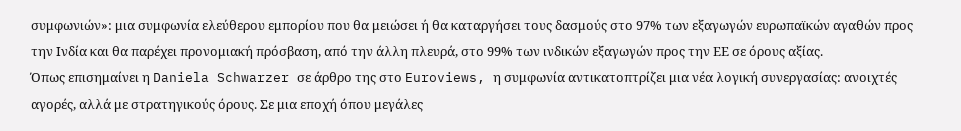συμφωνιών»: μια συμφωνία ελεύθερου εμπορίου που θα μειώσει ή θα καταργήσει τους δασμούς στο 97% των εξαγωγών ευρωπαϊκών αγαθών προς την Ινδία και θα παρέχει προνομιακή πρόσβαση, από την άλλη πλευρά, στο 99% των ινδικών εξαγωγών προς την ΕΕ σε όρους αξίας.
Όπως επισημαίνει η Daniela Schwarzer σε άρθρο της στο Euroviews, η συμφωνία αντικατοπτρίζει μια νέα λογική συνεργασίας: ανοιχτές αγορές, αλλά με στρατηγικούς όρους. Σε μια εποχή όπου μεγάλες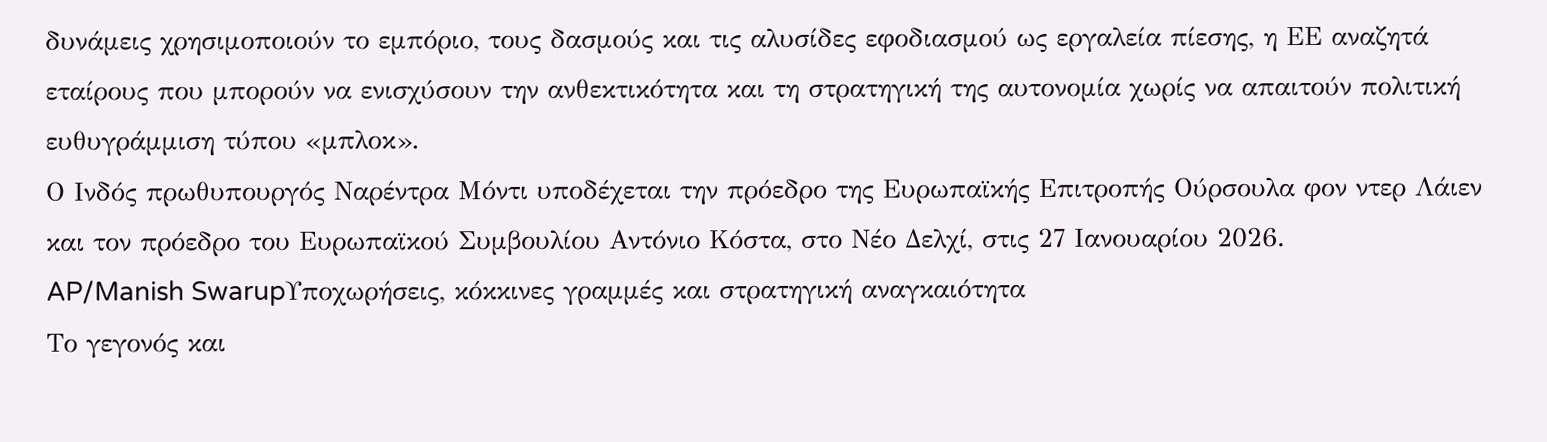δυνάμεις χρησιμοποιούν το εμπόριο, τους δασμούς και τις αλυσίδες εφοδιασμού ως εργαλεία πίεσης, η ΕΕ αναζητά εταίρους που μπορούν να ενισχύσουν την ανθεκτικότητα και τη στρατηγική της αυτονομία χωρίς να απαιτούν πολιτική ευθυγράμμιση τύπου «μπλοκ».
Ο Ινδός πρωθυπουργός Ναρέντρα Μόντι υποδέχεται την πρόεδρο της Ευρωπαϊκής Επιτροπής Ούρσουλα φον ντερ Λάιεν και τον πρόεδρο του Ευρωπαϊκού Συμβουλίου Αντόνιο Κόστα, στο Νέο Δελχί, στις 27 Ιανουαρίου 2026.
AP/Manish SwarupΥποχωρήσεις, κόκκινες γραμμές και στρατηγική αναγκαιότητα
Το γεγονός και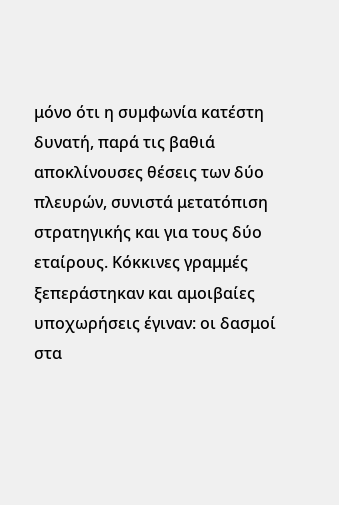μόνο ότι η συμφωνία κατέστη δυνατή, παρά τις βαθιά αποκλίνουσες θέσεις των δύο πλευρών, συνιστά μετατόπιση στρατηγικής και για τους δύο εταίρους. Κόκκινες γραμμές ξεπεράστηκαν και αμοιβαίες υποχωρήσεις έγιναν: οι δασμοί στα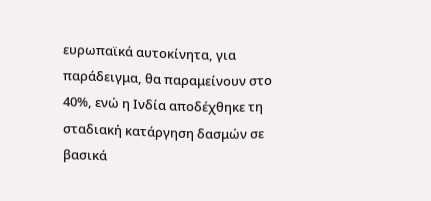ευρωπαϊκά αυτοκίνητα, για παράδειγμα, θα παραμείνουν στο 40%, ενώ η Ινδία αποδέχθηκε τη σταδιακή κατάργηση δασμών σε βασικά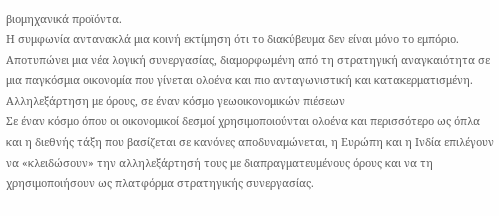βιομηχανικά προϊόντα.
Η συμφωνία αντανακλά μια κοινή εκτίμηση ότι το διακύβευμα δεν είναι μόνο το εμπόριο. Αποτυπώνει μια νέα λογική συνεργασίας, διαμορφωμένη από τη στρατηγική αναγκαιότητα σε μια παγκόσμια οικονομία που γίνεται ολοένα και πιο ανταγωνιστική και κατακερματισμένη.
Αλληλεξάρτηση με όρους, σε έναν κόσμο γεωοικονομικών πιέσεων
Σε έναν κόσμο όπου οι οικονομικοί δεσμοί χρησιμοποιούνται ολοένα και περισσότερο ως όπλα και η διεθνής τάξη που βασίζεται σε κανόνες αποδυναμώνεται, η Ευρώπη και η Ινδία επιλέγουν να «κλειδώσουν» την αλληλεξάρτησή τους με διαπραγματευμένους όρους και να τη χρησιμοποιήσουν ως πλατφόρμα στρατηγικής συνεργασίας.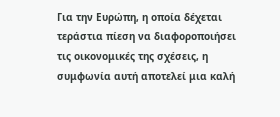Για την Ευρώπη, η οποία δέχεται τεράστια πίεση να διαφοροποιήσει τις οικονομικές της σχέσεις, η συμφωνία αυτή αποτελεί μια καλή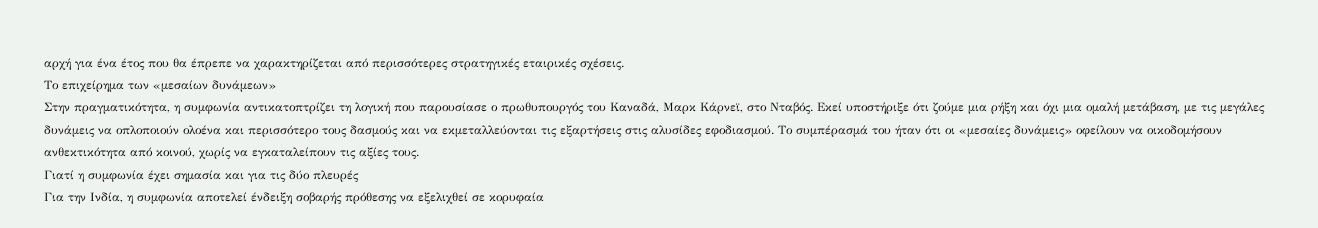αρχή για ένα έτος που θα έπρεπε να χαρακτηρίζεται από περισσότερες στρατηγικές εταιρικές σχέσεις.
Το επιχείρημα των «μεσαίων δυνάμεων»
Στην πραγματικότητα, η συμφωνία αντικατοπτρίζει τη λογική που παρουσίασε ο πρωθυπουργός του Καναδά, Μαρκ Κάρνεϊ, στο Νταβός. Εκεί υποστήριξε ότι ζούμε μια ρήξη και όχι μια ομαλή μετάβαση, με τις μεγάλες δυνάμεις να οπλοποιούν ολοένα και περισσότερο τους δασμούς και να εκμεταλλεύονται τις εξαρτήσεις στις αλυσίδες εφοδιασμού. Το συμπέρασμά του ήταν ότι οι «μεσαίες δυνάμεις» οφείλουν να οικοδομήσουν ανθεκτικότητα από κοινού, χωρίς να εγκαταλείπουν τις αξίες τους.
Γιατί η συμφωνία έχει σημασία και για τις δύο πλευρές
Για την Ινδία, η συμφωνία αποτελεί ένδειξη σοβαρής πρόθεσης να εξελιχθεί σε κορυφαία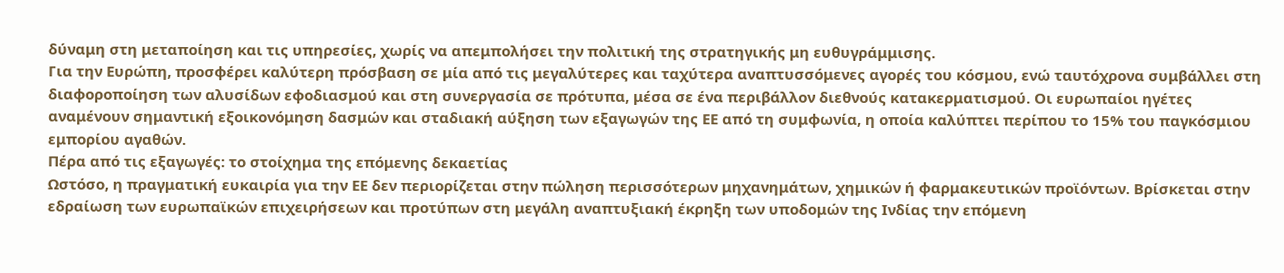δύναμη στη μεταποίηση και τις υπηρεσίες, χωρίς να απεμπολήσει την πολιτική της στρατηγικής μη ευθυγράμμισης.
Για την Ευρώπη, προσφέρει καλύτερη πρόσβαση σε μία από τις μεγαλύτερες και ταχύτερα αναπτυσσόμενες αγορές του κόσμου, ενώ ταυτόχρονα συμβάλλει στη διαφοροποίηση των αλυσίδων εφοδιασμού και στη συνεργασία σε πρότυπα, μέσα σε ένα περιβάλλον διεθνούς κατακερματισμού. Οι ευρωπαίοι ηγέτες αναμένουν σημαντική εξοικονόμηση δασμών και σταδιακή αύξηση των εξαγωγών της ΕΕ από τη συμφωνία, η οποία καλύπτει περίπου το 15% του παγκόσμιου εμπορίου αγαθών.
Πέρα από τις εξαγωγές: το στοίχημα της επόμενης δεκαετίας
Ωστόσο, η πραγματική ευκαιρία για την ΕΕ δεν περιορίζεται στην πώληση περισσότερων μηχανημάτων, χημικών ή φαρμακευτικών προϊόντων. Βρίσκεται στην εδραίωση των ευρωπαϊκών επιχειρήσεων και προτύπων στη μεγάλη αναπτυξιακή έκρηξη των υποδομών της Ινδίας την επόμενη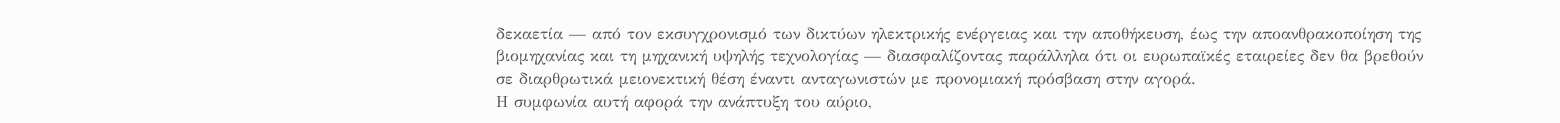δεκαετία — από τον εκσυγχρονισμό των δικτύων ηλεκτρικής ενέργειας και την αποθήκευση, έως την αποανθρακοποίηση της βιομηχανίας και τη μηχανική υψηλής τεχνολογίας — διασφαλίζοντας παράλληλα ότι οι ευρωπαϊκές εταιρείες δεν θα βρεθούν σε διαρθρωτικά μειονεκτική θέση έναντι ανταγωνιστών με προνομιακή πρόσβαση στην αγορά.
Η συμφωνία αυτή αφορά την ανάπτυξη του αύριο,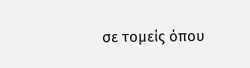σε τομείς όπου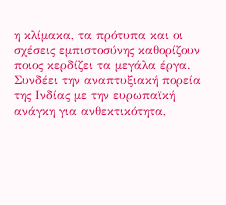η κλίμακα, τα πρότυπα και οι σχέσεις εμπιστοσύνης καθορίζουν ποιος κερδίζει τα μεγάλα έργα. Συνδέει την αναπτυξιακή πορεία της Ινδίας με την ευρωπαϊκή ανάγκη για ανθεκτικότητα,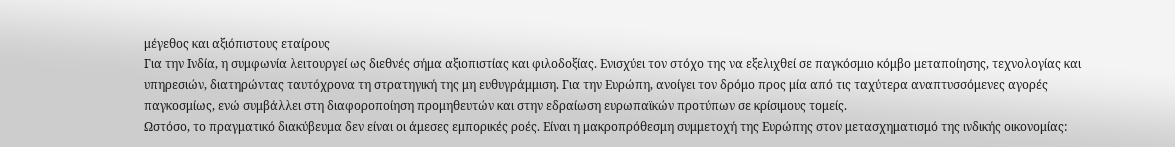μέγεθος και αξιόπιστους εταίρους
Για την Ινδία, η συμφωνία λειτουργεί ως διεθνές σήμα αξιοπιστίας και φιλοδοξίας. Ενισχύει τον στόχο της να εξελιχθεί σε παγκόσμιο κόμβο μεταποίησης, τεχνολογίας και υπηρεσιών, διατηρώντας ταυτόχρονα τη στρατηγική της μη ευθυγράμμιση. Για την Ευρώπη, ανοίγει τον δρόμο προς μία από τις ταχύτερα αναπτυσσόμενες αγορές παγκοσμίως, ενώ συμβάλλει στη διαφοροποίηση προμηθευτών και στην εδραίωση ευρωπαϊκών προτύπων σε κρίσιμους τομείς.
Ωστόσο, το πραγματικό διακύβευμα δεν είναι οι άμεσες εμπορικές ροές. Είναι η μακροπρόθεσμη συμμετοχή της Ευρώπης στον μετασχηματισμό της ινδικής οικονομίας: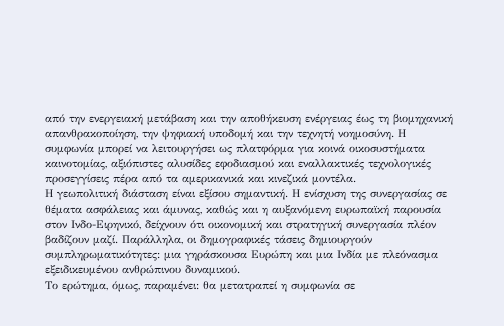από την ενεργειακή μετάβαση και την αποθήκευση ενέργειας έως τη βιομηχανική απανθρακοποίηση, την ψηφιακή υποδομή και την τεχνητή νοημοσύνη. Η συμφωνία μπορεί να λειτουργήσει ως πλατφόρμα για κοινά οικοσυστήματα καινοτομίας, αξιόπιστες αλυσίδες εφοδιασμού και εναλλακτικές τεχνολογικές προσεγγίσεις πέρα από τα αμερικανικά και κινεζικά μοντέλα.
Η γεωπολιτική διάσταση είναι εξίσου σημαντική. Η ενίσχυση της συνεργασίας σε θέματα ασφάλειας και άμυνας, καθώς και η αυξανόμενη ευρωπαϊκή παρουσία στον Ινδο-Ειρηνικό, δείχνουν ότι οικονομική και στρατηγική συνεργασία πλέον βαδίζουν μαζί. Παράλληλα, οι δημογραφικές τάσεις δημιουργούν συμπληρωματικότητες: μια γηράσκουσα Ευρώπη και μια Ινδία με πλεόνασμα εξειδικευμένου ανθρώπινου δυναμικού.
Το ερώτημα, όμως, παραμένει: θα μετατραπεί η συμφωνία σε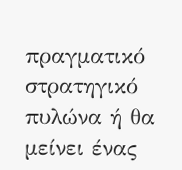πραγματικό στρατηγικό πυλώνα ή θα μείνει ένας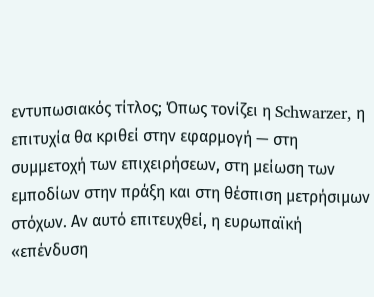εντυπωσιακός τίτλος; Όπως τονίζει η Schwarzer, η επιτυχία θα κριθεί στην εφαρμογή — στη συμμετοχή των επιχειρήσεων, στη μείωση των εμποδίων στην πράξη και στη θέσπιση μετρήσιμων στόχων. Αν αυτό επιτευχθεί, η ευρωπαϊκή «επένδυση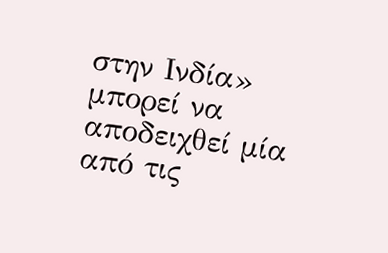στην Ινδία» μπορεί να αποδειχθεί μία από τις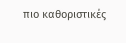πιο καθοριστικές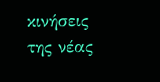κινήσεις της νέας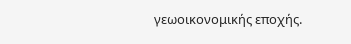γεωοικονομικής εποχής.